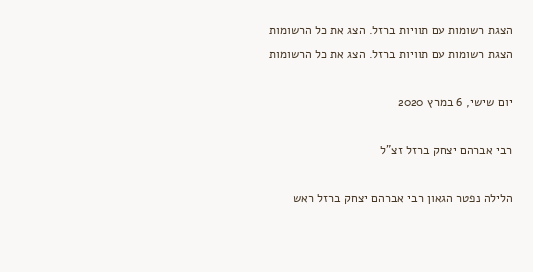הצגת רשומות עם תוויות ברזל. הצג את כל הרשומות
הצגת רשומות עם תוויות ברזל. הצג את כל הרשומות

יום שישי, 6 במרץ 2020

רבי אברהם יצחק ברזל זצ"ל

הלילה נפטר הגאון רבי אברהם יצחק ברזל ראש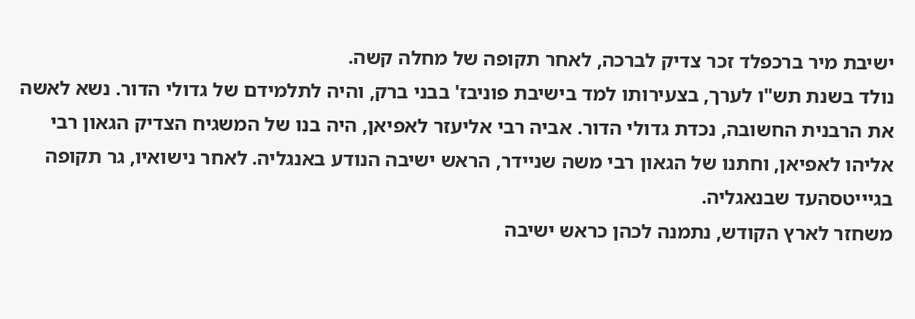ישיבת מיר ברכפלד זכר צדיק לברכה, לאחר תקופה של מחלה קשה.
נולד בשנת תש"ו לערך, בצעירותו למד בישיבת פוניבז' בבני ברק, והיה לתלמידם של גדולי הדור. נשא לאשה את הרבנית החשובה, נכדת גדולי הדור. אביה רבי אליעזר לאפיאן, היה בנו של המשגיח הצדיק הגאון רבי אליהו לאפיאן, וחתנו של הגאון רבי משה שניידר, הראש ישיבה הנודע באנגליה. לאחר נישואיו, גר תקופה בגיייטסהעד שבנאגליה.
משחזר לארץ הקודש, נתמנה לכהן כראש ישיבה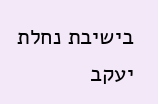בישיבת נחלת יעקב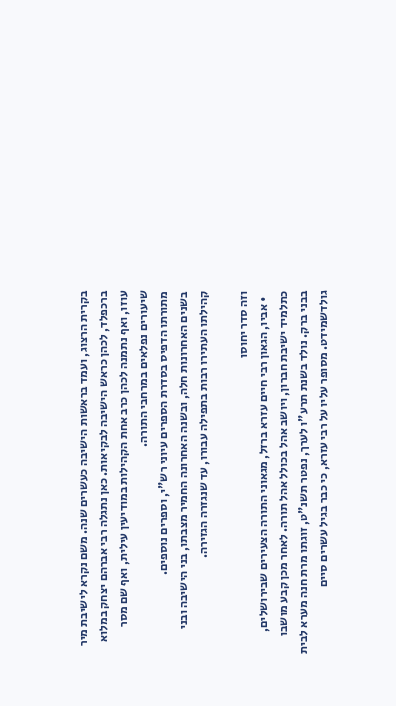בקרית הרצוג, ועמד בראשות הישיבה כעשרים שנה. משם נקרא לישיבת מיר ברכפלד, לכהן כראש הישיבה לבקיאות. כאן נתגלה רבי אברהם יצחק במלוא עוזו, ואף נתמנה לכהן כרב אחת הקהילות במודיעין עילית, ואף שם מסר שיעורים נפלאים במרחבי התורה.
מתורתו הדפיס בסדרת הספרים עיוני רש"י, וספרים נוספים.
בשנים האחרונות חלה, ובשנה האחרונה החמיר מצבתו, בני הישיבה ובני קהילתו העתירו רבות בתפילה עבורו, עד שנגזרה הגזירה.

וזה סדר יחוסו
  • אביו, הגאון רבי חיים עזרא ברזל, מגאוני התורה הצעירים שבירושלים, כתלמיד ישיבת חברון, ויושב אהל בכולל אהל תורה. לאחר מכן קבע מושבו בבני ברק. נולד בשנת תרע"ו לערך, נפטר תשנ"ט, זוגתו מרת חנה מערא לבית גולדשמידט. מסופר עליו על רבי עזרא, כי כבר בגיל עשרים סיים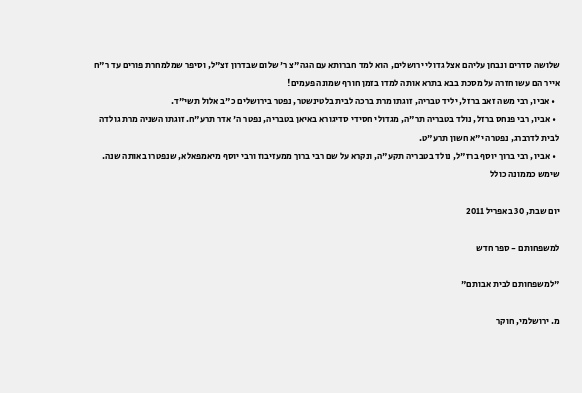שלושה סדרים ונבחן עליהם אצל גדולי ירושלים, הוא למד חברותא עם הגה"צ ר' שלום שבדרון זצ"ל, וסיפר שמלמחרת פורים עד ר"ח אייר הם עשו חזרה על מסכת בבא בתרא אותה למדו בזמן חורף שמונה פעמים!
  • אביו, רבי משה זאב ברזל, יליד טבריה, זוגתו מרת ברכה לבית בלטינשטר, נפטר בירושלים כ"ב אלול תשי"ד.
  • אביו, רבי פנחס ברזל, נולד בטבריה תר"ה, מגדולי חסידי סדיגורא באיאן בטבריה, נפטר ה' אדר תרע"ח. זוגתו השניה מרת גולדה לבית לדרברג, נפטרה י"א חשון תרע"ט.
  • אביו, רבי ברוך יוסף ברז"ל, נולד בטבריה תקע"ה, ונקרא על שם רבי ברוך ממעזיבוז ורבי יוסף מיאמפאלא, שנפטרו באותה שנה. שימש כממונה כולל

יום שבת, 30 באפריל 2011

למשפחותם - ספר חדש

"למשפחותם לבית אבותם"

מ. ירושלמי, חוקר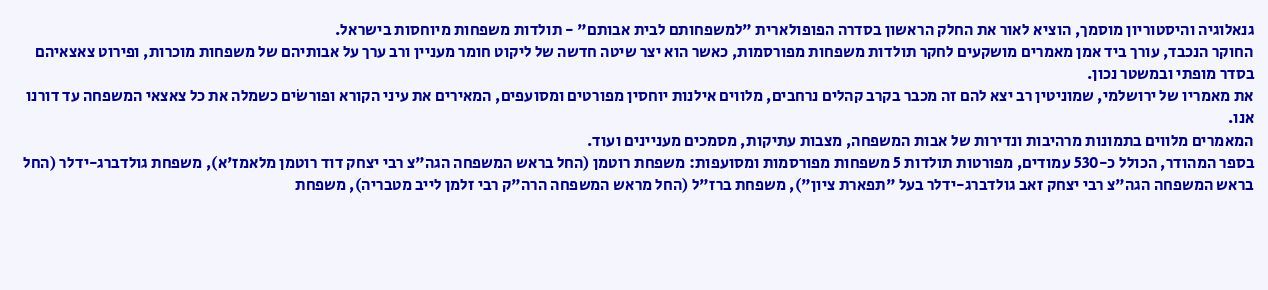גנאלוגיה והיסטוריון מוסמך, הוציא לאור את החלק הראשון בסדרה הפופולארית "למשפחותם לבית אבותם" - תולדות משפחות מיוחסות בישראל.
החוקר הנכבד, עורך ביד אמן מאמרים מושקעים לחקר תולדות משפחות מפורסמות, כאשר הוא יצר שיטה חדשה של ליקוט חומר מעניין ורב ערך על אבותיהם של משפחות מוכרות, ופירוט צאצאיהם בסדר מופתי ובמשטר נכון.
את מאמריו של ירושלמי, שמוניטין רב יצא להם זה מכבר בקרב קהלים נרחבים, מלווים אילנות יוחסין מפורטים ומסועפים, המאירים את עיני הקורא ופורשׂים כשמלה את כל צאצאי המשפחה עד דורנו אנו.
המאמרים מלווים בתמונות מרהיבות ונדירות של אבות המשפחה, מצבות עתיקות, מסמכים מעניינים ועוד.
בספר המהודר, הכולל כ-530 עמודים, מפורטות תולדות 5 משפחות מפורסמות ומסועפות: משפחת רוטמן (החל בראש המשפחה הגה"צ רבי יצחק דוד רוטמן מלאמז'א), משפחת גולדברג-ידלר (החל בראש המשפחה הגה"צ רבי יצחק זאב גולדברג-ידלר בעל "תפארת ציון"), משפחת ברז"ל (החל מראש המשפחה הרה"ק רבי זלמן לייב מטבריה), משפחת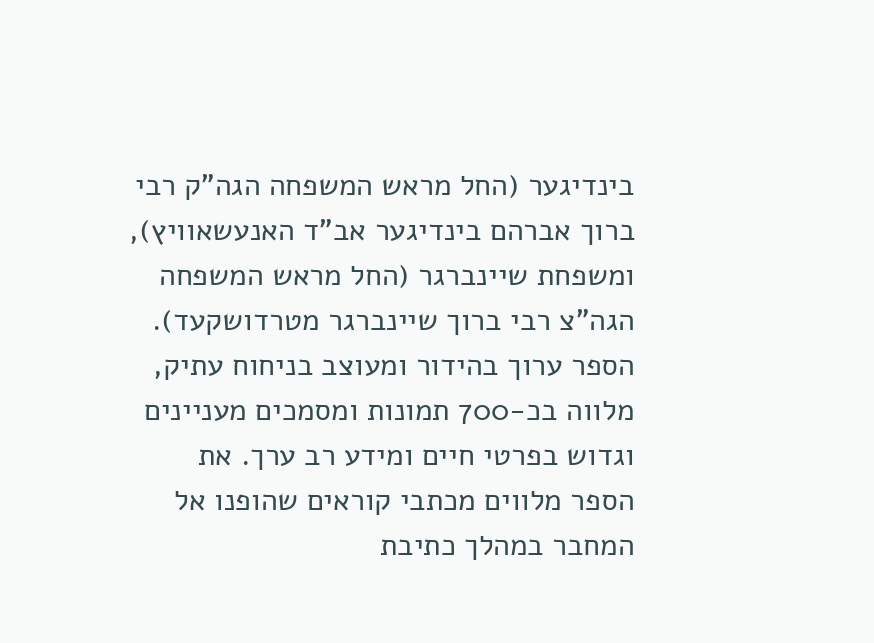בינדיגער (החל מראש המשפחה הגה"ק רבי ברוך אברהם בינדיגער אב"ד האנעשאוויץ), ומשפחת שיינברגר (החל מראש המשפחה הגה"צ רבי ברוך שיינברגר מטרדושקעד).
הספר ערוך בהידור ומעוצב בניחוח עתיק, מלווה בכ-700 תמונות ומסמכים מעניינים וגדוש בפרטי חיים ומידע רב ערך. את הספר מלווים מכתבי קוראים שהופנו אל המחבר במהלך כתיבת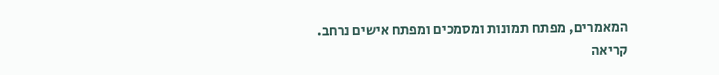המאמרים, מפתח תמונות ומסמכים ומפתח אישים נרחב.
קריאה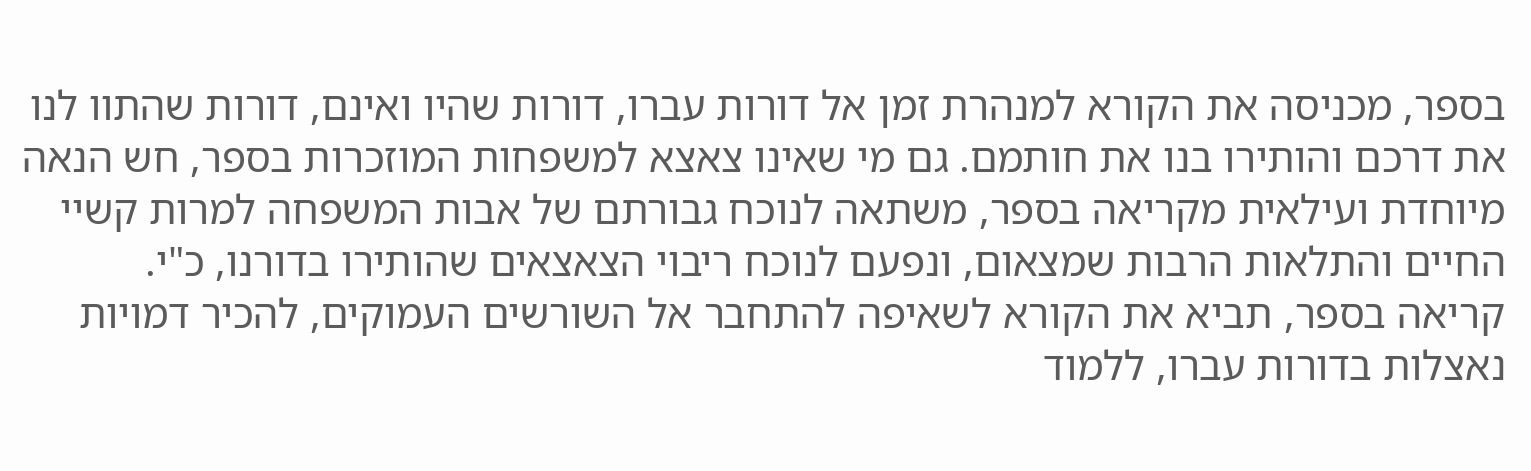בספר, מכניסה את הקורא למנהרת זמן אל דורות עברו, דורות שהיו ואינם, דורות שהתוו לנו את דרכם והותירו בנו את חותמם. גם מי שאינו צאצא למשפחות המוזכרות בספר, חש הנאה מיוחדת ועילאית מקריאה בספר, משתאה לנוכח גבורתם של אבות המשפחה למרות קשיי החיים והתלאות הרבות שמצאום, ונפעם לנוכח ריבוי הצאצאים שהותירו בדורנו, כ"י.
קריאה בספר, תביא את הקורא לשאיפה להתחבר אל השורשים העמוקים, להכיר דמויות נאצלות בדורות עברו, ללמוד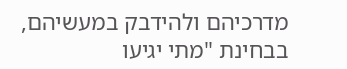מדרכיהם ולהידבק במעשיהם, בבחינת "מתי יגיעו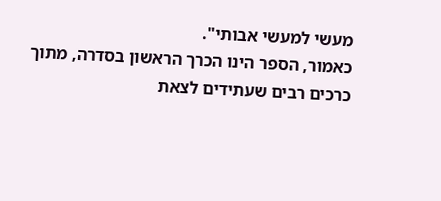מעשי למעשי אבותי".
כאמור, הספר הינו הכרך הראשון בסדרה, מתוך כרכים רבים שעתידים לצאת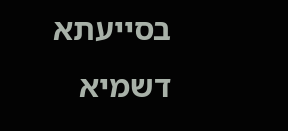בסייעתא דשמיא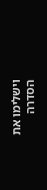וישלימו את הסדרה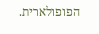הפופולארית.